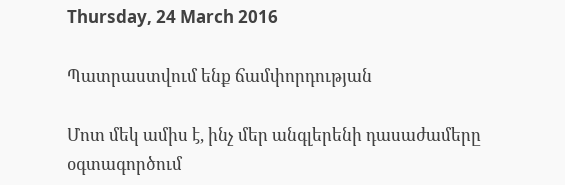Thursday, 24 March 2016

Պատրաստվում ենք ճամփորդության

Մոտ մեկ ամիս է, ինչ մեր անգլերենի դասաժամերը օգտագործում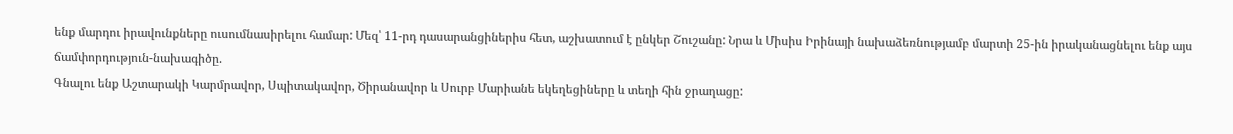ենք մարդու իրավունքները ուսումնասիրելու համար: Մեզ՝ 11-րդ դասարանցիներիս հետ, աշխատում է ընկեր Շուշանը: Նրա և Միսիս Իրինայի նախաձեռնությամբ մարտի 25-ին իրականացնելու ենք այս ճամփորդություն-նախագիծը.
Գնալու ենք Աշտարակի Կարմրավոր, Սպիտակավոր, Ծիրանավոր և Սուրբ Մարիանե եկեղեցիները և տեղի հին ջրաղացը: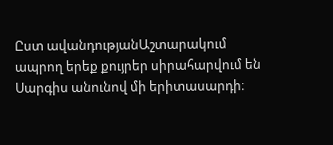Ըստ ավանդությանԱշտարակում ապրող երեք քույրեր սիրահարվում են Սարգիս անունով մի երիտասարդի։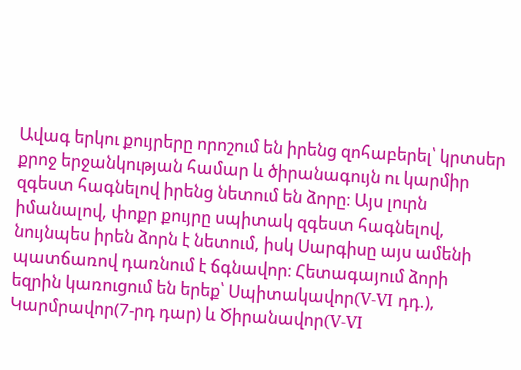Ավագ երկու քույրերը որոշում են իրենց զոհաբերել՝ կրտսեր քրոջ երջանկության համար և ծիրանագույն ու կարմիր զգեստ հագնելով իրենց նետում են ձորը։ Այս լուրն իմանալով, փոքր քույրը սպիտակ զգեստ հագնելով, նույնպես իրեն ձորն է նետում, իսկ Սարգիսը այս ամենի պատճառով դառնում է ճգնավոր։ Հետագայում ձորի եզրին կառուցում են երեք՝ Սպիտակավոր(V-VI դդ.), Կարմրավոր(7-րդ դար) և Ծիրանավոր(V-VI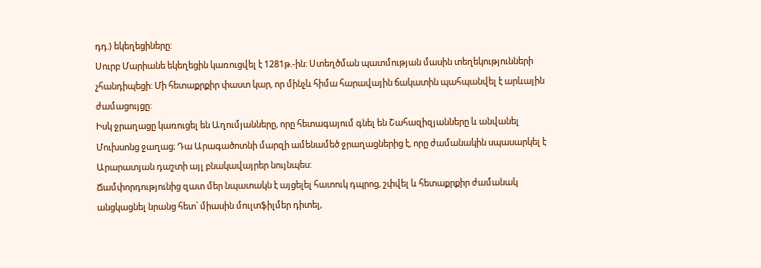դդ.) եկեղեցիները:
Սուրբ Մարիանե եկեղեցին կառուցվել է 1281թ.-ին: Ստեղծման պատմության մասին տեղեկությունների չհանդիպեցի: Մի հետաքրքիր փաստ կար, որ մինչև հիմա հարավային ճակատին պահպանվել է արևային ժամացույցը:
Իսկ ջրաղացը կառուցել են Աղումյանները, որը հետագայում գնել են Շահազիզյանները և անվանել Մուխսոնց ջաղաց։ Դա Արագածոտնի մարզի ամենամեծ ջրաղացներից է, որը ժամանակին սպասարկել է Արարատյան դաշտի այլ բնակավայրեր նույնպես:
Ճամփորդությունից զատ մեր նպատակն է այցելել հատուկ դպրոց, շփվել և հետաքրքիր ժամանակ անցկացնել նրանց հետ՝ միասին մուլտֆիլմեր դիտել,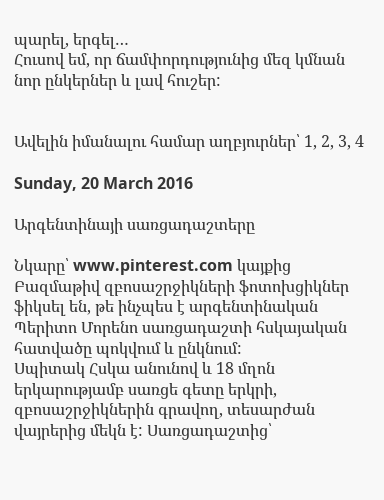պարել, երգել…
Հուսով եմ, որ ճամփորդությունից մեզ կմնան նոր ընկերներ և լավ հուշեր:


Ավելին իմանալու համար աղբյուրներ՝ 1, 2, 3, 4

Sunday, 20 March 2016

Արգենտինայի սառցադաշտերը

Նկարը՝ www.pinterest.com կայքից
Բազմաթիվ զբոսաշրջիկների ֆոտոխցիկներ ֆիկսել են, թե ինչպես է արգենտինական Պերիտո Մորենո սառցադաշտի հսկայական հատվածը պոկվում և ընկնում:
Սպիտակ Հսկա անունով և 18 մղոն երկարությամբ սառցե գետը երկրի, զբոսաշրջիկներին գրավող, տեսարժան վայրերից մեկն է: Սառցադաշտից՝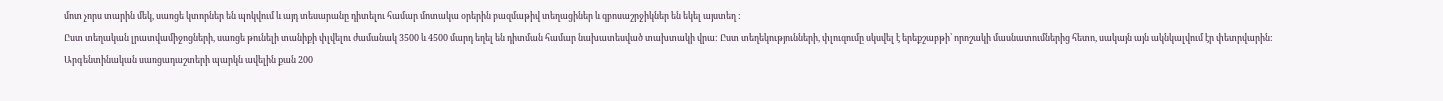մոտ չորս տարին մեկ, սառցե կտորներ են պոկվում և այդ տեսարանը դիտելու համար մոտակա օրերին բազմաթիվ տեղացիներ և զբոսաշրջիկներ են եկել այստեղ :
Ըստ տեղական լրատվամիջոցների, սառցե թունելի տանիքի փլվելու ժամանակ 3500 և 4500 մարդ եղել են դիտման համար նախատեսված տախտակի վրա: Ըստ տեղեկությունների, փլուզումը սկսվել է երեքշաբթի՝ որոշակի մասնատումներից հետո, սակայն այն ակնկալվում էր փետրվարին:
Արգենտինական սառցադաշտերի պարկն ավելին քան 200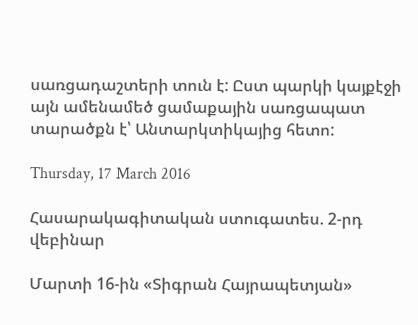սառցադաշտերի տուն է: Ըստ պարկի կայքէջի այն ամենամեծ ցամաքային սառցապատ տարածքն է՝ Անտարկտիկայից հետո:

Thursday, 17 March 2016

Հասարակագիտական ստուգատես. 2-րդ վեբինար

Մարտի 16-ին «Տիգրան Հայրապետյան»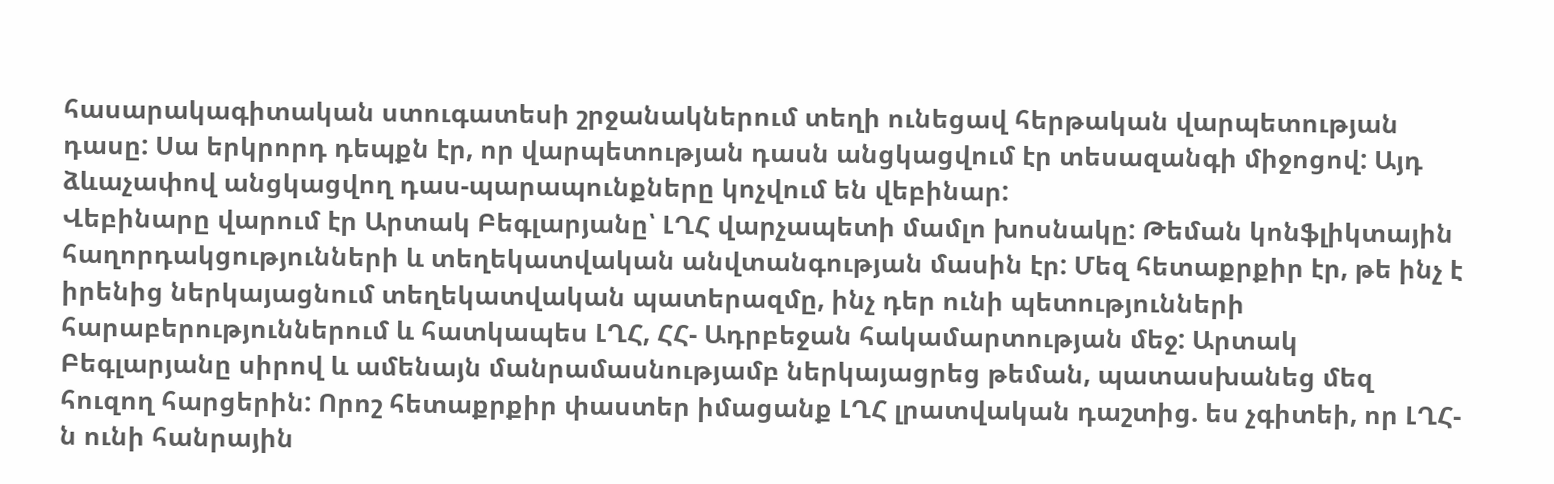հասարակագիտական ստուգատեսի շրջանակներում տեղի ունեցավ հերթական վարպետության դասը: Սա երկրորդ դեպքն էր, որ վարպետության դասն անցկացվում էր տեսազանգի միջոցով: Այդ ձևաչափով անցկացվող դաս-պարապունքները կոչվում են վեբինար:
Վեբինարը վարում էր Արտակ Բեգլարյանը՝ ԼՂՀ վարչապետի մամլո խոսնակը: Թեման կոնֆլիկտային հաղորդակցությունների և տեղեկատվական անվտանգության մասին էր: Մեզ հետաքրքիր էր, թե ինչ է իրենից ներկայացնում տեղեկատվական պատերազմը, ինչ դեր ունի պետությունների հարաբերություններում և հատկապես ԼՂՀ, ՀՀ- Ադրբեջան հակամարտության մեջ: Արտակ Բեգլարյանը սիրով և ամենայն մանրամասնությամբ ներկայացրեց թեման, պատասխանեց մեզ հուզող հարցերին: Որոշ հետաքրքիր փաստեր իմացանք ԼՂՀ լրատվական դաշտից. ես չգիտեի, որ ԼՂՀ-ն ունի հանրային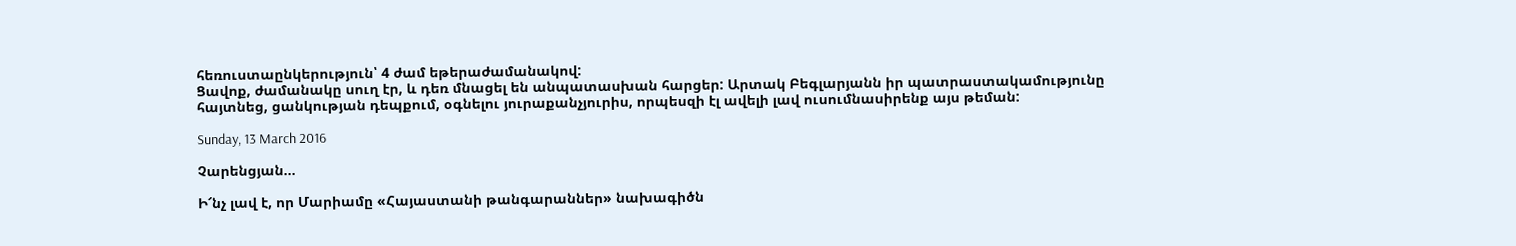հեռուստաընկերություն՝ 4 ժամ եթերաժամանակով:
Ցավոք, ժամանակը սուղ էր, և դեռ մնացել են անպատասխան հարցեր: Արտակ Բեգլարյանն իր պատրաստակամությունը հայտնեց, ցանկության դեպքում, օգնելու յուրաքանչյուրիս, որպեսզի էլ ավելի լավ ուսումնասիրենք այս թեման:

Sunday, 13 March 2016

Չարենցյան...

Ի՜նչ լավ է, որ Մարիամը «Հայաստանի թանգարաններ» նախագիծն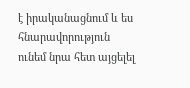է իրականացնում և ես հնարավորություն ունեմ նրա հետ այցելել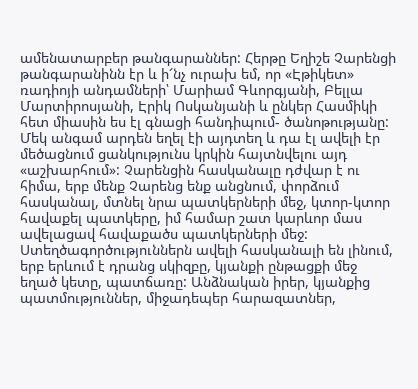ամենատարբեր թանգարաններ: Հերթը Եղիշե Չարենցի թանգարանինն էր և ի՜նչ ուրախ եմ, որ «Էթիկետ» ռադիոյի անդամների՝ Մարիամ Գևորգյանի, Բելլա Մարտիրոսյանի, Էրիկ Ոսկանյանի և ընկեր Հասմիկի հետ միասին ես էլ գնացի հանդիպում- ծանոթությանը: Մեկ անգամ արդեն եղել էի այդտեղ և դա էլ ավելի էր մեծացնում ցանկությունս կրկին հայտնվելու այդ «աշխարհում»: Չարենցին հասկանալը դժվար է ու հիմա, երբ մենք Չարենց ենք անցնում, փորձում հասկանալ, մտնել նրա պատկերների մեջ, կտոր-կտոր հավաքել պատկերը, իմ համար շատ կարևոր մաս ավելացավ հավաքածս պատկերների մեջ: Ստեղծագործություններն ավելի հասկանալի են լինում, երբ երևում է դրանց սկիզբը, կյանքի ընթացքի մեջ եղած կետը, պատճառը: Անձնական իրեր, կյանքից պատմություններ, միջադեպեր հարազատներ,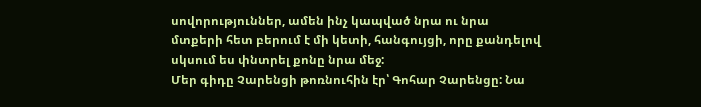սովորություններ, ամեն ինչ կապված նրա ու նրա մտքերի հետ բերում է մի կետի, հանգույցի, որը քանդելով սկսում ես փնտրել քոնը նրա մեջ:
Մեր գիդը Չարենցի թոռնուհին էր՝ Գոհար Չարենցը: Նա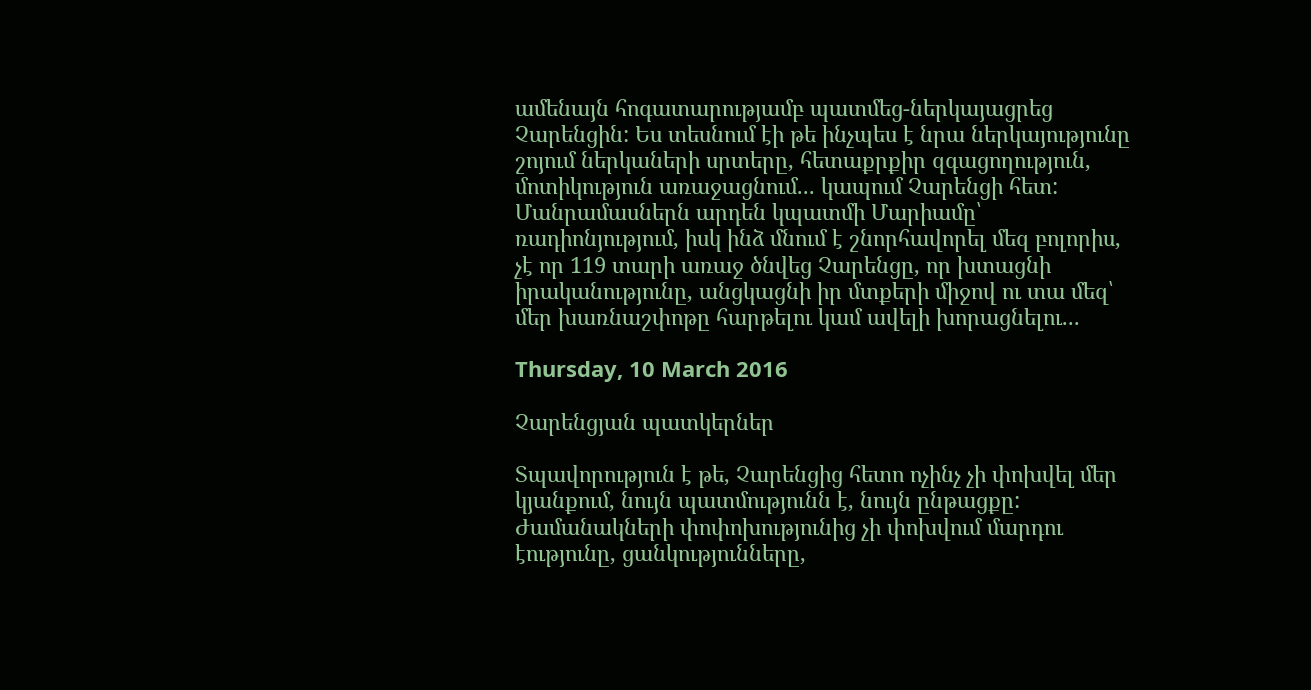ամենայն հոգատարությամբ պատմեց-ներկայացրեց Չարենցին: Ես տեսնում էի թե ինչպես է նրա ներկայությունը շոյում ներկաների սրտերը, հետաքրքիր զգացողություն, մոտիկություն առաջացնում... կապում Չարենցի հետ:
Մանրամասներն արդեն կպատմի Մարիամը՝ ռադիոնյությում, իսկ ինձ մնում է շնորհավորել մեզ բոլորիս, չէ որ 119 տարի առաջ ծնվեց Չարենցը, որ խտացնի իրականությունը, անցկացնի իր մտքերի միջով ու տա մեզ՝ մեր խառնաշփոթը հարթելու կամ ավելի խորացնելու...

Thursday, 10 March 2016

Չարենցյան պատկերներ

Տպավորություն է թե, Չարենցից հետո ոչինչ չի փոխվել մեր կյանքում, նույն պատմությունն է, նույն ընթացքը: Ժամանակների փոփոխությունից չի փոխվում մարդու էությունը, ցանկությունները,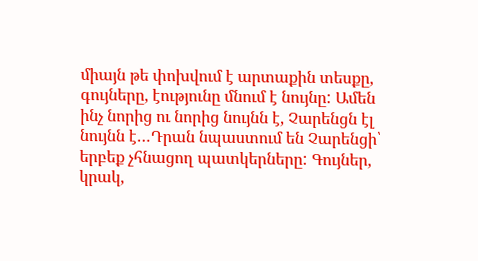միայն թե փոխվում է արտաքին տեսքը, գույները, էությունը մնում է նույնը: Ամեն ինչ նորից ու նորից նույնն է, Չարենցն էլ նույնն է…Դրան նպաստում են Չարենցի՝ երբեք չհնացող պատկերները: Գույներ, կրակ,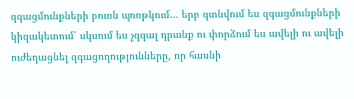զգացմունքների բուռն պոռթկում… երբ գտնվում ես զգացմունքների կիզակետում՝ սկսում ես չզգալ դրանք ու փորձում ես ավելի ու ավելի ուժեղացնել զգացողությունները, որ հասնի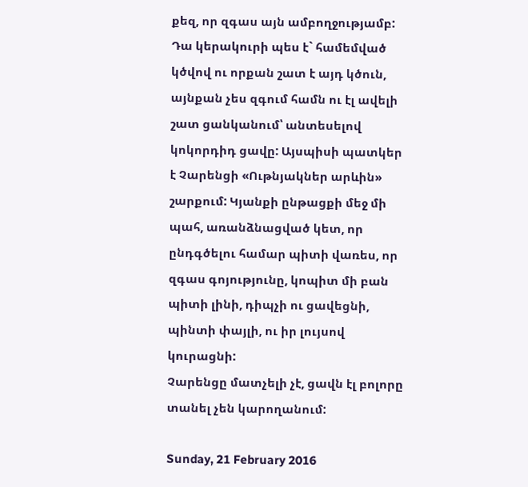քեզ, որ զգաս այն ամբողջությամբ: Դա կերակուրի պես է` համեմված կծվով ու որքան շատ է այդ կծուն, այնքան չես զգում համն ու էլ ավելի շատ ցանկանում՝ անտեսելով կոկորդիդ ցավը: Այսպիսի պատկեր է Չարենցի «Ութնյակներ արևին» շարքում: Կյանքի ընթացքի մեջ մի պահ, առանձնացված կետ, որ ընդգծելու համար պիտի վառես, որ զգաս գոյությունը, կոպիտ մի բան պիտի լինի, դիպչի ու ցավեցնի, պինտի փայլի, ու իր լույսով կուրացնի:
Չարենցը մատչելի չէ, ցավն էլ բոլորը տանել չեն կարողանում:

Sunday, 21 February 2016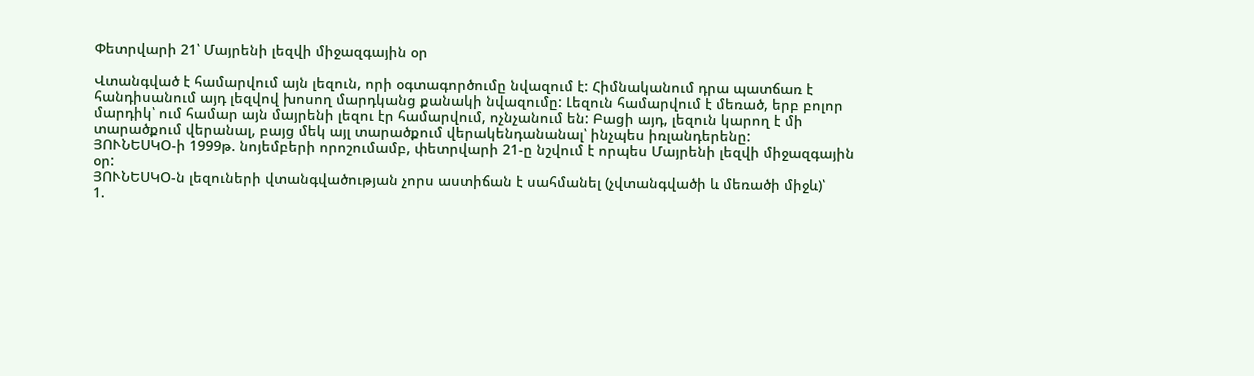Փետրվարի 21՝ Մայրենի լեզվի միջազգային օր

Վտանգված է համարվում այն լեզուն, որի օգտագործումը նվազում է: Հիմնականում դրա պատճառ է հանդիսանում այդ լեզվով խոսող մարդկանց քանակի նվազումը: Լեզուն համարվում է մեռած, երբ բոլոր մարդիկ՝ ում համար այն մայրենի լեզու էր համարվում, ոչնչանում են: Բացի այդ, լեզուն կարող է մի տարածքում վերանալ, բայց մեկ այլ տարածքում վերակենդանանալ՝ ինչպես իռլանդերենը:
ՅՈՒՆԵՍԿՕ-ի 1999թ. նոյեմբերի որոշումամբ, փետրվարի 21-ը նշվում է որպես Մայրենի լեզվի միջազգային օր:
ՅՈՒՆԵՍԿՕ-ն լեզուների վտանգվածության չորս աստիճան է սահմանել (չվտանգվածի և մեռածի միջև)՝
1.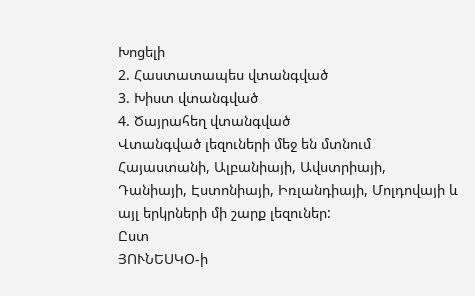Խոցելի
2. Հաստատապես վտանգված
3. Խիստ վտանգված
4. Ծայրահեղ վտանգված
Վտանգված լեզուների մեջ են մտնում Հայաստանի, Ալբանիայի, Ավստրիայի, Դանիայի, Էստոնիայի, Իռլանդիայի, Մոլդովայի և այլ երկրների մի շարք լեզուներ:
Ըստ
ՅՈՒՆԵՍԿՕ-ի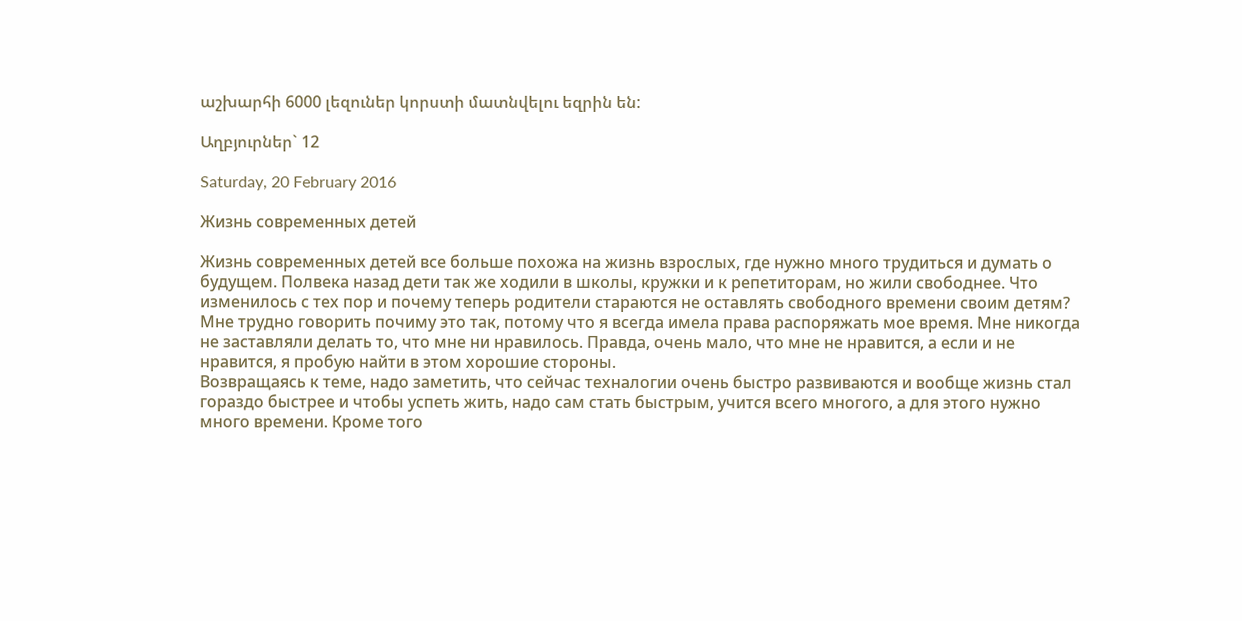աշխարհի 6000 լեզուներ կորստի մատնվելու եզրին են:

Աղբյուրներ` 12

Saturday, 20 February 2016

Жизнь современных детей

Жизнь современных детей все больше похожа на жизнь взрослых, где нужно много трудиться и думать о будущем. Полвека назад дети так же ходили в школы, кружки и к репетиторам, но жили свободнее. Что изменилось с тех пор и почему теперь родители стараются не оставлять свободного времени своим детям?
Мне трудно говорить почиму это так, потому что я всегда имела права распоряжать мое время. Мне никогда не заставляли делать то, что мне ни нравилось. Правда, очень мало, что мне не нравится, а если и не нравится, я пробую найти в этом хорошие стороны.
Возвращаясь к теме, надо заметить, что сейчас техналогии очень быстро развиваются и вообще жизнь стал гораздо быстрее и чтобы успеть жить, надо сам стать быстрым, учится всего многого, а для этого нужно много времени. Кроме того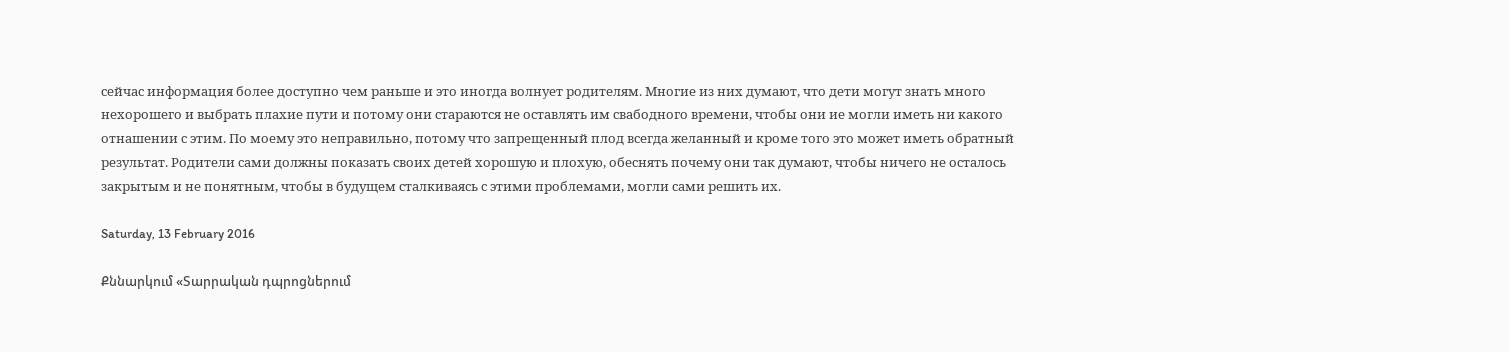сейчас информация более доступно чем раньше и это иногда волнует родителям. Многие из них думают, что дети могут знать много нехорошего и выбрать плахие пути и потому они стараются не оставлять им свабодного времени, чтобы они ие могли иметь ни какого отнашении с этим. По моему это неправильно, потому что запрещенный плод всегда желанный и кроме того это может иметь обратный результат. Родители сами должны показать своих детей хорошую и плохую, обеснять почему они так думают, чтобы ничего не осталось закрытым и не понятным, чтобы в будущем сталкиваясь с этими проблемами, могли сами решить их.

Saturday, 13 February 2016

Քննարկում «Տարրական դպրոցներում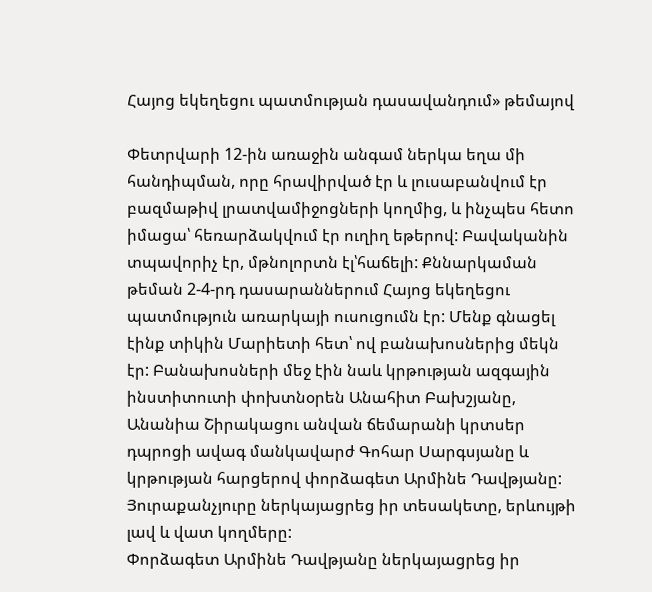Հայոց եկեղեցու պատմության դասավանդում» թեմայով

Փետրվարի 12-ին առաջին անգամ ներկա եղա մի հանդիպման, որը հրավիրված էր և լուսաբանվում էր բազմաթիվ լրատվամիջոցների կողմից, և ինչպես հետո իմացա՝ հեռարձակվում էր ուղիղ եթերով: Բավականին տպավորիչ էր, մթնոլորտն էլ՝հաճելի: Քննարկաման թեման 2-4-րդ դասարաններում Հայոց եկեղեցու պատմություն առարկայի ուսուցումն էր: Մենք գնացել էինք տիկին Մարիետի հետ՝ ով բանախոսներից մեկն էր: Բանախոսների մեջ էին նաև կրթության ազգային ինստիտուտի փոխտնօրեն Անահիտ Բախշյանը, Անանիա Շիրակացու անվան ճեմարանի կրտսեր դպրոցի ավագ մանկավարժ Գոհար Սարգսյանը և կրթության հարցերով փորձագետ Արմինե Դավթյանը: Յուրաքանչյուրը ներկայացրեց իր տեսակետը, երևույթի լավ և վատ կողմերը:
Փորձագետ Արմինե Դավթյանը ներկայացրեց իր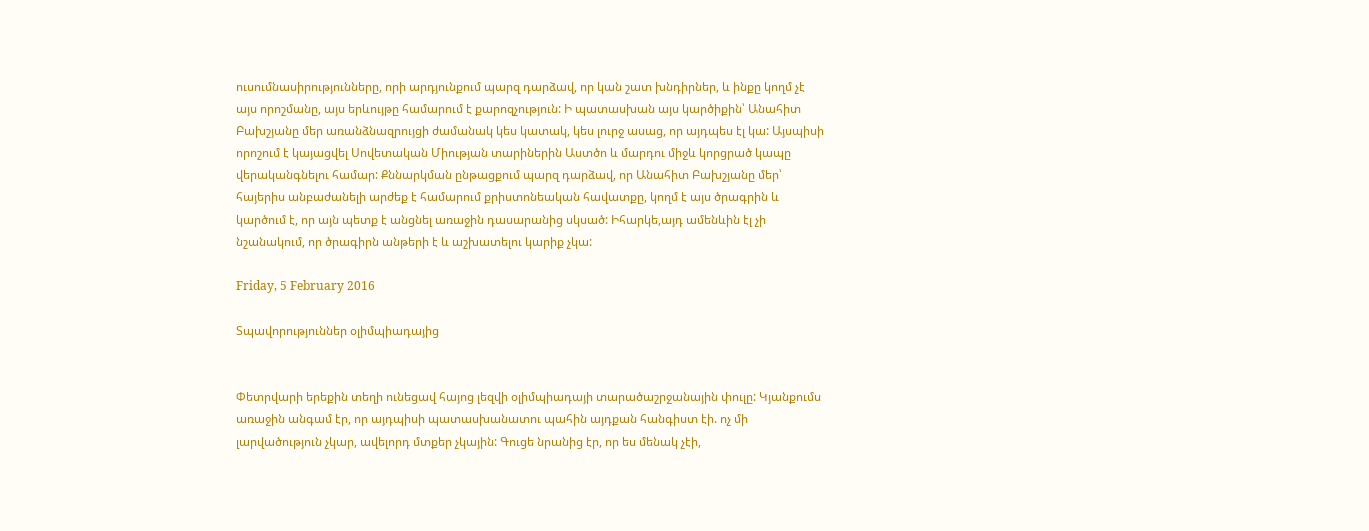ուսումնասիրությունները, որի արդյունքում պարզ դարձավ, որ կան շատ խնդիրներ, և ինքը կողմ չէ այս որոշմանը, այս երևույթը համարում է քարոզչություն: Ի պատասխան այս կարծիքին՝ Անահիտ Բախշյանը մեր առանձնազրույցի ժամանակ կես կատակ, կես լուրջ ասաց, որ այդպես էլ կա: Այսպիսի որոշում է կայացվել Սովետական Միության տարիներին Աստծո և մարդու միջև կորցրած կապը վերականգնելու համար: Քննարկման ընթացքում պարզ դարձավ, որ Անահիտ Բախշյանը մեր՝ հայերիս անբաժանելի արժեք է համարում քրիստոնեական հավատքը, կողմ է այս ծրագրին և կարծում է, որ այն պետք է անցնել առաջին դասարանից սկսած: Իհարկե,այդ ամենևին էլ չի նշանակում, որ ծրագիրն անթերի է և աշխատելու կարիք չկա:

Friday, 5 February 2016

Տպավորություններ օլիմպիադայից


Փետրվարի երեքին տեղի ունեցավ հայոց լեզվի օլիմպիադայի տարածաշրջանային փուլը: Կյանքումս առաջին անգամ էր, որ այդպիսի պատասխանատու պահին այդքան հանգիստ էի. ոչ մի լարվածություն չկար, ավելորդ մտքեր չկային: Գուցե նրանից էր, որ ես մենակ չէի,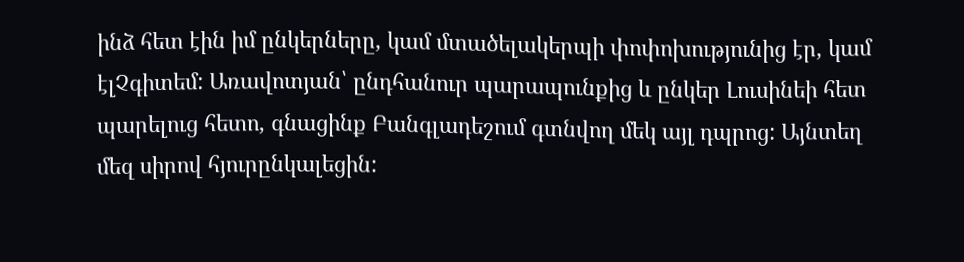ինձ հետ էին իմ ընկերները, կամ մտածելակերպի փոփոխությունից էր, կամ էլՉգիտեմ: Առավոտյան՝ ընդհանուր պարապունքից և ընկեր Լուսինեի հետ պարելուց հետո, գնացինք Բանգլադեշում գտնվող մեկ այլ դպրոց: Այնտեղ մեզ սիրով հյուրընկալեցին: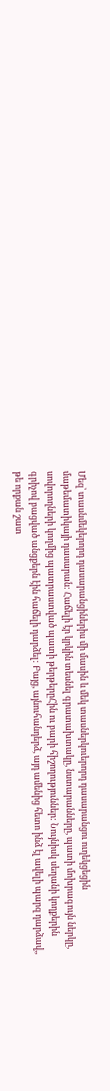Մեզ՝ տասնմեկերորդ դասարանցիներիս մի մասին և մեկ տասներկուերորդ դասարանցու ուղեկցեցին մաթեմատիկայի դասարան: Հաճելի էր կրկին տեսնել գրատախտակը, նստարանները, պատի մոխրագույն ներկը, սովորողների կողմից պատրաստված պատի թերթերըՀին ու բարի հիշողություններ: Նույնիսկ սեղանի կողքերին գրիչով բացված անցքերն էին հաճելի դարձել: Բայց, այնուհանդերձ, այդ ամենից հետո ինձ էլ ավելի պարզ դարձավ,, թե որքան շատ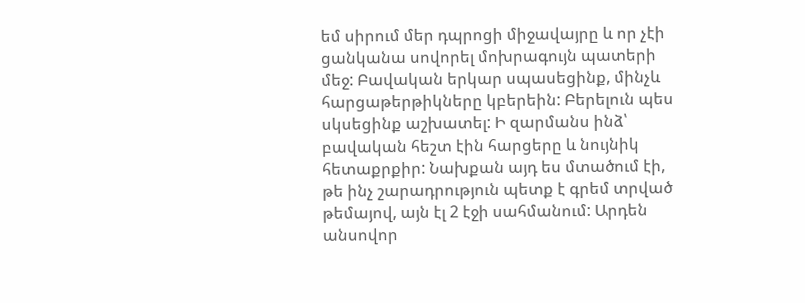եմ սիրում մեր դպրոցի միջավայրը և որ չէի ցանկանա սովորել մոխրագույն պատերի մեջ: Բավական երկար սպասեցինք, մինչև հարցաթերթիկները կբերեին: Բերելուն պես սկսեցինք աշխատել: Ի զարմանս ինձ՝ բավական հեշտ էին հարցերը և նույնիկ հետաքրքիր: Նախքան այդ ես մտածում էի, թե ինչ շարադրություն պետք է գրեմ տրված թեմայով, այն էլ 2 էջի սահմանում: Արդեն անսովոր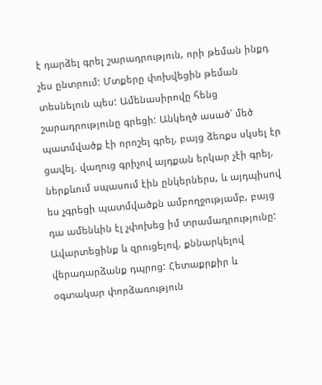է դարձել գրել շարադրություն, որի թեման ինքդ չես ընտրում: Մտքերը փոխվեցին թեման տեսնելուն պես: Ամենասիրովը հենց շարադրությունը գրեցի: Անկեղծ ասած՝ մեծ պատմվածք էի որոշել գրել, բայց ձեռքս սկսել էր ցավել. վաղուց գրիչով այդքան երկար չէի գրել, ներքևում սպասում էին ընկերներս, և այդպիսով ես չգրեցի պատմվածքն ամբողջությամբ, բայց դա ամենևին էլ չփոխեց իմ տրամադրությունը: Ավարտեցինք և զրուցելով, քննարկելով վերադարձանք դպրոց: Հետաքրքիր և օգտակար փորձառություն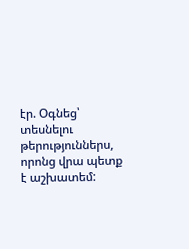էր. Օգնեց՝ տեսնելու թերություններս, որոնց վրա պետք է աշխատեմ: